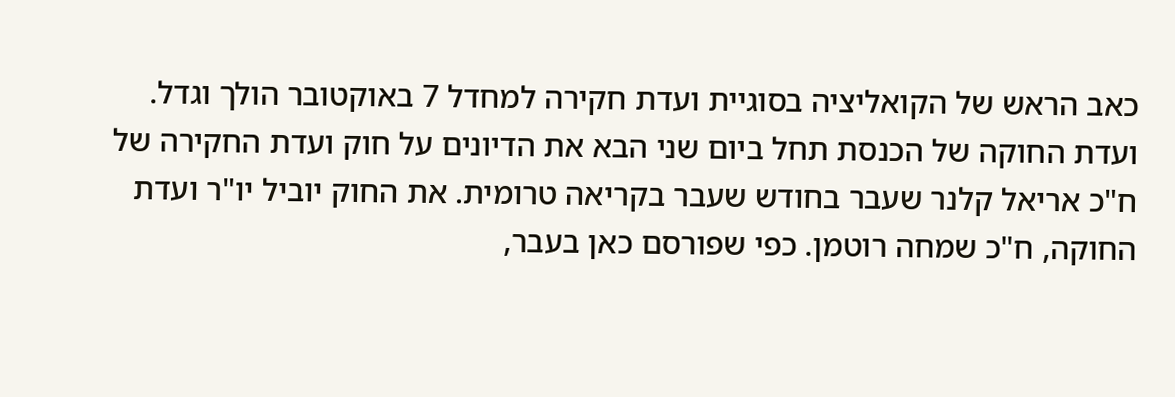כאב הראש של הקואליציה בסוגיית ועדת חקירה למחדל 7 באוקטובר הולך וגדל. ועדת החוקה של הכנסת תחל ביום שני הבא את הדיונים על חוק ועדת החקירה של ח"כ אריאל קלנר שעבר בחודש שעבר בקריאה טרומית. את החוק יוביל יו"ר ועדת החוקה, ח"כ שמחה רוטמן. כפי שפורסם כאן בעבר,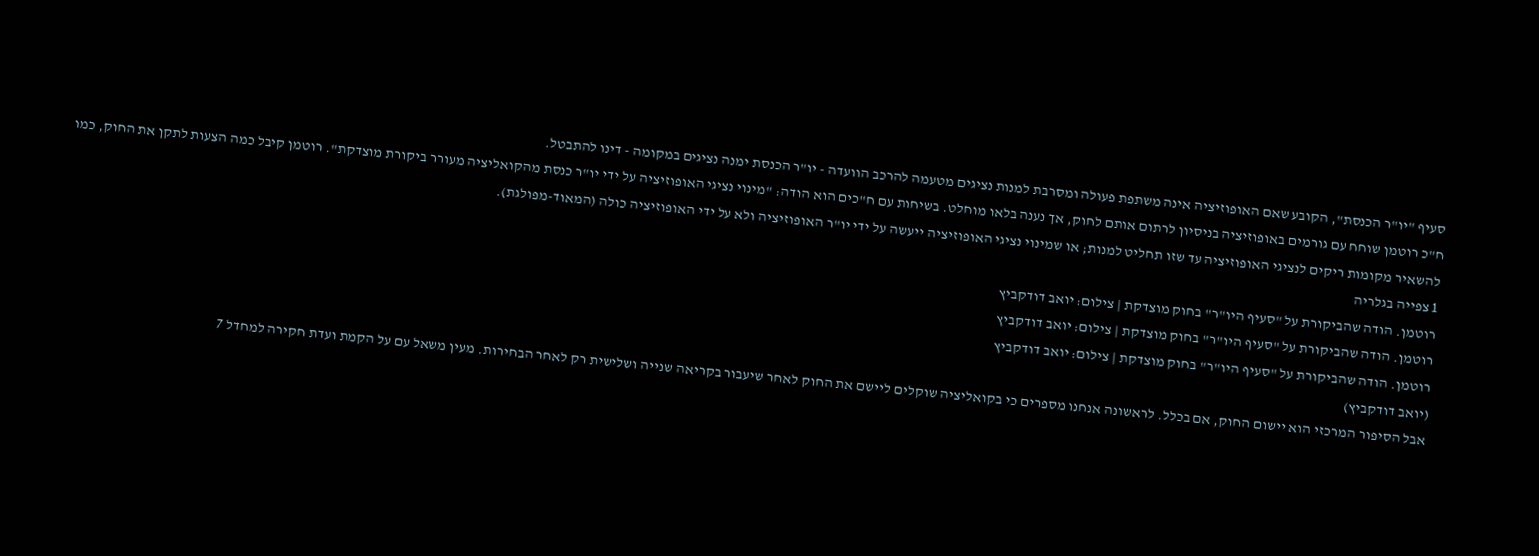סעיף "יו"ר הכנסת", הקובע שאם האופוזיציה אינה משתפת פעולה ומסרבת למנות נציגים מטעמה להרכב הוועדה - יו"ר הכנסת ימנה נציגים במקומה - דינו להתבטל.
ח"כ רוטמן שוחח עם גורמים באופוזיציה בניסיון לרתום אותם לחוק, אך נענה בלאו מוחלט. בשיחות עם ח"כים הוא הודה: "מינוי נציגי האופוזיציה על ידי יו"ר כנסת מהקואליציה מעורר ביקורת מוצדקת". רוטמן קיבל כמה הצעות לתקן את החוק, כמו להשאיר מקומות ריקים לנציגי האופוזיציה עד שזו תחליט למנות; או שמינוי נציגי האופוזיציה ייעשה על ידי יו"ר האופוזיציה ולא על ידי האופוזיציה כולה (המאוד-מפולגת).
1 צפייה בגלריה
רוטמן. הודה שהביקורת על "סעיף היו"ר" בחוק מוצדקת | צילום: יואב דודקביץ
רוטמן. הודה שהביקורת על "סעיף היו"ר" בחוק מוצדקת | צילום: יואב דודקביץ
רוטמן. הודה שהביקורת על "סעיף היו"ר" בחוק מוצדקת | צילום: יואב דודקביץ
(יואב דודקביץ)
אבל הסיפור המרכזי הוא יישום החוק, אם בכלל. לראשונה אנחנו מספרים כי בקואליציה שוקלים ליישם את החוק לאחר שיעבור בקריאה שנייה ושלישית רק לאחר הבחירות. מעין משאל עם על הקמת ועדת חקירה למחדל 7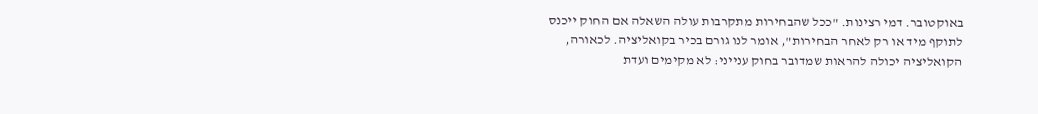באוקטובר. דמי רצינות. "ככל שהבחירות מתקרבות עולה השאלה אם החוק ייכנס לתוקף מיד או רק לאחר הבחירות", אומר לנו גורם בכיר בקואליציה. לכאורה, הקואליציה יכולה להראות שמדובר בחוק ענייני: לא מקימים ועדת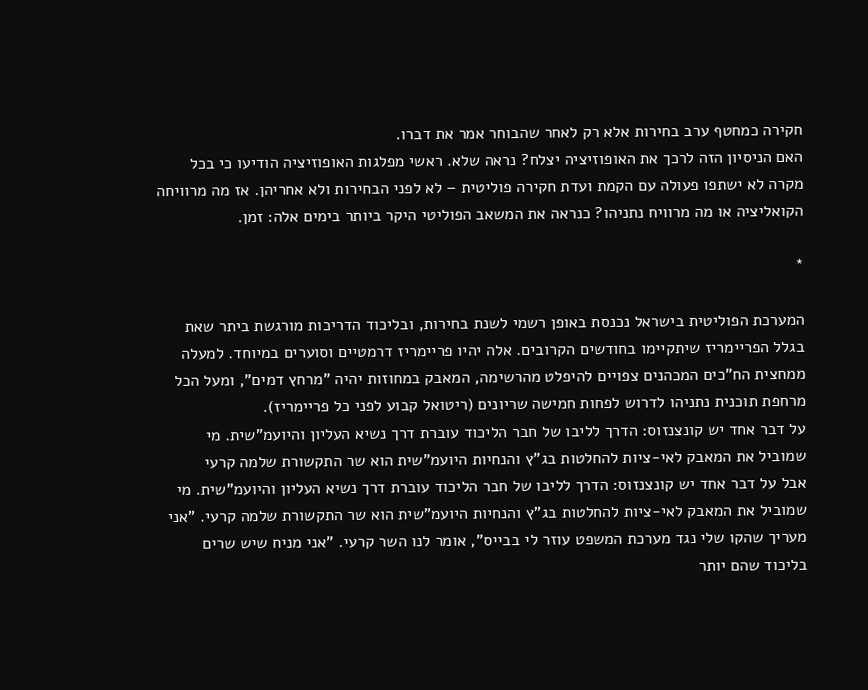חקירה כמחטף ערב בחירות אלא רק לאחר שהבוחר אמר את דברו.
האם הניסיון הזה לרכך את האופוזיציה יצלח? נראה שלא. ראשי מפלגות האופוזיציה הודיעו כי בכל מקרה לא ישתפו פעולה עם הקמת ועדת חקירה פוליטית – לא לפני הבחירות ולא אחריהן. אז מה מרוויחה הקואליציה או מה מרוויח נתניהו? כנראה את המשאב הפוליטי היקר ביותר בימים אלה: זמן.

*

המערכת הפוליטית בישראל נכנסת באופן רשמי לשנת בחירות, ובליכוד הדריכות מורגשת ביתר שאת בגלל הפריימריז שיתקיימו בחודשים הקרובים. אלה יהיו פריימריז דרמטיים וסוערים במיוחד. למעלה ממחצית הח"כים המכהנים צפויים להיפלט מהרשימה, המאבק במחוזות יהיה "מרחץ דמים", ומעל הכל מרחפת תוכנית נתניהו לדרוש לפחות חמישה שריונים (ריטואל קבוע לפני כל פריימריז).
על דבר אחד יש קונצנזוס: הדרך לליבו של חבר הליכוד עוברת דרך נשיא העליון והיועמ"שית. מי שמוביל את המאבק לאי-ציות להחלטות בג"ץ והנחיות היועמ"שית הוא שר התקשורת שלמה קרעי
אבל על דבר אחד יש קונצנזוס: הדרך לליבו של חבר הליכוד עוברת דרך נשיא העליון והיועמ"שית. מי שמוביל את המאבק לאי-ציות להחלטות בג"ץ והנחיות היועמ"שית הוא שר התקשורת שלמה קרעי. "אני מעריך שהקו שלי נגד מערכת המשפט עוזר לי בבייס", אומר לנו השר קרעי. "אני מניח שיש שרים בליכוד שהם יותר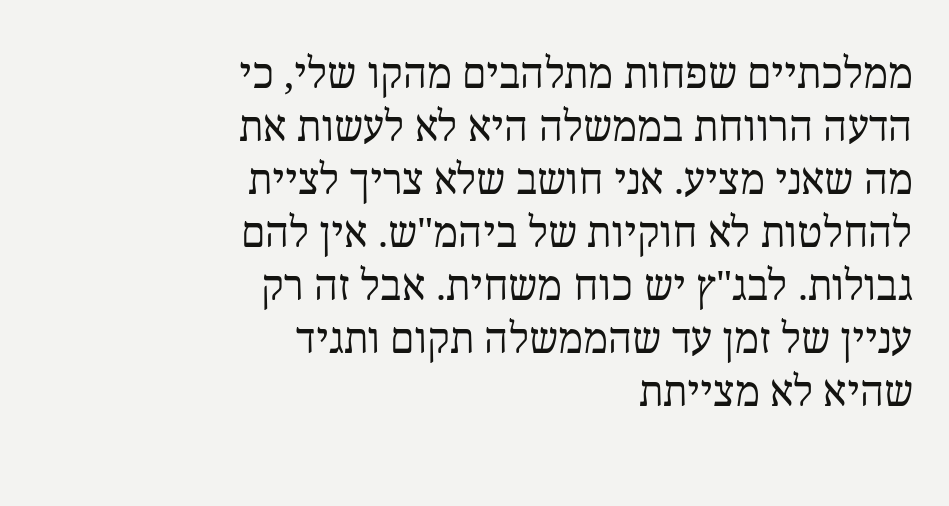ממלכתיים שפחות מתלהבים מהקו שלי, כי הדעה הרווחת בממשלה היא לא לעשות את מה שאני מציע. אני חושב שלא צריך לציית להחלטות לא חוקיות של ביהמ"ש. אין להם גבולות. לבג"ץ יש כוח משחית. אבל זה רק עניין של זמן עד שהממשלה תקום ותגיד שהיא לא מצייתת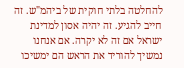להחלטה בלתי חוקית של ביהמ"ש. זה חייב להגיע. זה יהיה אסון למדינת ישראל אם זה לא יקרה. אם אנחנו נמשיך להוריד את הראש הם ימשיכו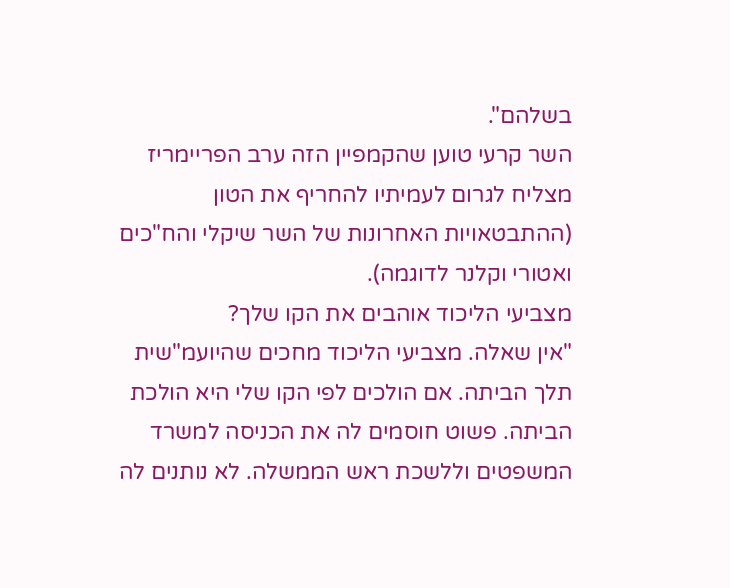בשלהם".
השר קרעי טוען שהקמפיין הזה ערב הפריימריז מצליח לגרום לעמיתיו להחריף את הטון (ההתבטאויות האחרונות של השר שיקלי והח"כים ואטורי וקלנר לדוגמה).
מצביעי הליכוד אוהבים את הקו שלך?
"אין שאלה. מצביעי הליכוד מחכים שהיועמ"שית תלך הביתה. אם הולכים לפי הקו שלי היא הולכת הביתה. פשוט חוסמים לה את הכניסה למשרד המשפטים וללשכת ראש הממשלה. לא נותנים לה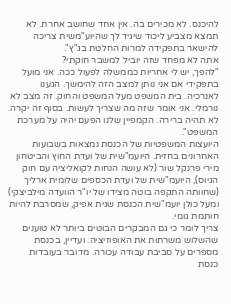להיכנס. לא מכירים בה. אין אחד שחושב אחרת. לא תמצא מצביע ליכוד שיגיד לך שהיוע"משית צריכה להישאר בתפקידה למרות החלטת בג"ץ".
אתה לא מפחד שזה יוביל למשבר חוקתי?
"להפך, יש לי אחריות כממשלה לפעול ככה. אני מועל בתפקידי אם אני נותן למצב הזה להימשך. הגענו לאנרכיה. בית המשפט מעל המשפט והחוק. זה מצב לא נורמלי. אני אומר שזה מה שצריך לעשות. בסוף זה יקרה. לא תהיה ברירה. הקמפיין שלנו הפעם יהיה על מערכת המשפט".
היועצות המשפטיות של הכנסת נמצאות בשבועות האחרונים בחזית. היועמ"שית של ועדת החוץ והביטחון מירי פרנקל שור (לא עושה הנחות לקואליציה עם חוק הגיוס), היועמ"שית של ועדת הכספים שלומית ארליך (שחוותה התקפה בוטה מצידו של יו"ר הוועדה מילביצקי) ומעל כולן יועמ"שית הכנסת שגית אפיק, שמסרבת להיות חותמת גומי.
צריך לומר כי גם המבקרים הבוטים ביותר לא טוענים שהשלוש משרתות את האופוזיציה. ועדיין, בכנסת מספרים על סביבת עבודה עכורה. מדובר בעובדות כנסת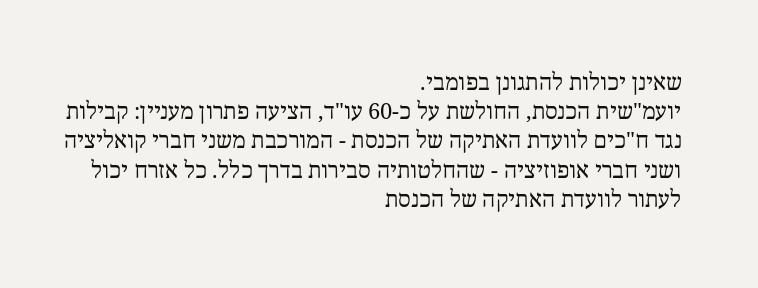שאינן יכולות להתגונן בפומבי.
יועמ"שית הכנסת, החולשת על כ-60 עו"ד, הציעה פתרון מעניין: קבילות נגד ח"כים לוועדת האתיקה של הכנסת - המורכבת משני חברי קואליציה ושני חברי אופוזיציה - שהחלטותיה סבירות בדרך כלל. כל אזרח יכול לעתור לוועדת האתיקה של הכנסת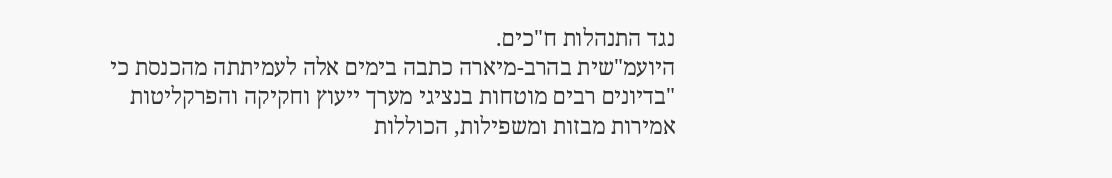נגד התנהלות ח"כים.
היועמ"שית בהרב-מיארה כתבה בימים אלה לעמיתתה מהכנסת כי "בדיונים רבים מוטחות בנציגי מערך ייעוץ וחקיקה והפרקליטות אמירות מבזות ומשפילות, הכוללות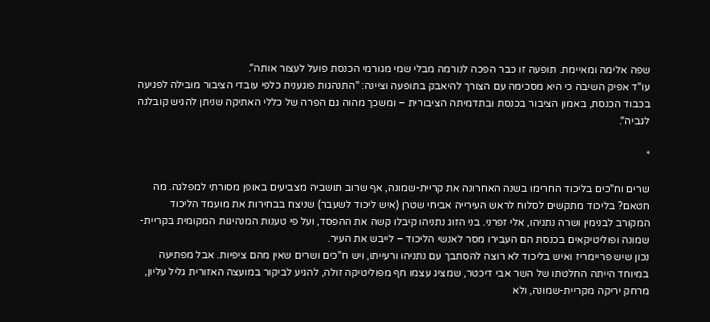שפה אלימה ומאיימת. תופעה זו כבר הפכה לנורמה מבלי שמי מגורמי הכנסת פועל לעצור אותה".
עו"ד אפיק השיבה כי היא מסכימה עם הצורך להיאבק בתופעה וציינה: "התנהגות פוגענית כלפי עובדי הציבור מובילה לפגיעה בכבוד הכנסת, באמון הציבור בכנסת ובתדמיתה הציבורית – ומשכך מהוה גם הפרה של כללי האתיקה שניתן להגיש קובלנה לגביה".

*

שרים וח"כים בליכוד החרימו בשנה האחרונה את קריית-שמונה, אף שרוב תושביה מצביעים באופן מסורתי למפלגה. מה חטאם? בליכוד מתקשים לסלוח לראש העירייה אביחי שטרן (איש ליכוד לשעבר) שניצח בבחירות את מועמד הליכוד המקורב לבנימין ושרה נתניהו, אלי זפרני. בני הזוג נתניהו קיבלו קשה את ההפסד, ועל פי טענות המנהיגות המקומית בקריית-שמונה ופוליטיקאים בכנסת הם העבירו מסר לאנשי הליכוד – לייבש את העיר.
נכון שיש פריימריז ואיש בליכוד לא רוצה להסתבך עם נתניהו ורעייתו, ויש ח"כים ושרים שאין מהם ציפיות. אבל מפתיעה במיוחד הייתה החלטתו של השר אבי דיכטר, שמציג עצמו חף מפוליטיקה זולה, להגיע לביקור במועצה האזורית גליל עליון, מרחק יריקה מקריית-שמונה, ולא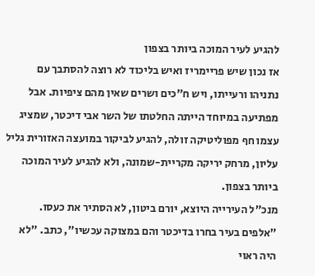להגיע לעיר המוכה ביותר בצפון
אז נכון שיש פריימריז ואיש בליכוד לא רוצה להסתבך עם נתניהו ורעייתו, ויש ח"כים ושרים שאין מהם ציפיות. אבל מפתיעה במיוחד הייתה החלטתו של השר אבי דיכטר, שמציג עצמו חף מפוליטיקה זולה, להגיע לביקור במועצה האזורית גליל עליון, מרחק יריקה מקריית-שמונה, ולא להגיע לעיר המוכה ביותר בצפון.
מנכ"ל העירייה היוצא, יורם ביטון, לא הסתיר את כעסו. "אלפים בעיר בחרו בדיכטר והם במצוקה עכשיו", כתב. "לא היה ראוי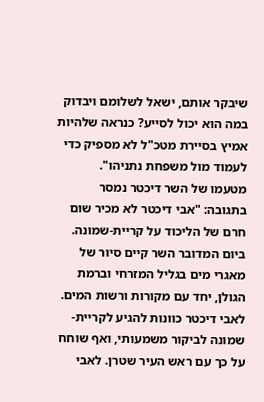שיבקר אותם, ישאל לשלומם ויבדוק במה הוא יכול לסייע? כנראה שלהיות אמיץ בסיירת מטכ"ל לא מספיק כדי לעמוד מול משפחת נתניהו".
מטעמו של השר דיכטר נמסר בתגובה: "אבי דיכטר לא מכיר שום חרם של הליכוד על קריית-שמונה. ביום המדובר השר קיים סיור של מאגרי מים בגליל המזרחי וברמת הגולן, יחד עם מקורות ורשות המים. לאבי דיכטר כוונות להגיע לקריית-שמונה לביקור משמעותי, ואף שוחח על כך עם ראש העיר שטרן. לאבי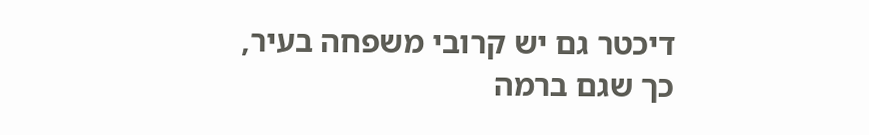דיכטר גם יש קרובי משפחה בעיר, כך שגם ברמה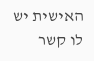האישית יש לו קשר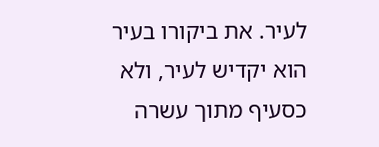לעיר. את ביקורו בעיר הוא יקדיש לעיר, ולא כסעיף מתוך עשרה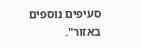סעיפים נוספים באזור".